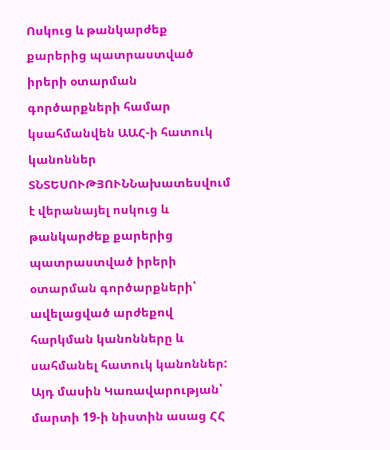Ոսկուց և թանկարժեք քարերից պատրաստված իրերի օտարման գործարքների համար կսահմանվեն ԱԱՀ-ի հատուկ կանոններ
ՏՆՏԵՍՈՒԹՅՈՒՆՆախատեսվում է վերանայել ոսկուց և թանկարժեք քարերից պատրաստված իրերի օտարման գործարքների՝ ավելացված արժեքով հարկման կանոնները և սահմանել հատուկ կանոններ: Այդ մասին Կառավարության՝ մարտի 19-ի նիստին ասաց ՀՀ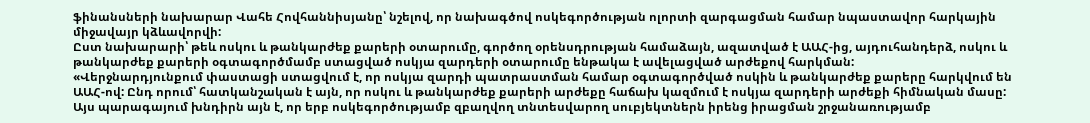ֆինանսների նախարար Վահե Հովհաննիսյանը՝ նշելով, որ նախագծով ոսկեգործության ոլորտի զարգացման համար նպաստավոր հարկային միջավայր կձևավորվի:
Ըստ նախարարի՝ թեև ոսկու և թանկարժեք քարերի օտարումը, գործող օրենսդրության համաձայն, ազատված է ԱԱՀ-ից, այդուհանդերձ, ոսկու և թանկարժեք քարերի օգտագործմամբ ստացված ոսկյա զարդերի օտարումը ենթակա է ավելացված արժեքով հարկման:
«Վերջնարդյունքում փաստացի ստացվում է, որ ոսկյա զարդի պատրաստման համար օգտագործված ոսկին և թանկարժեք քարերը հարկվում են ԱԱՀ-ով: Ընդ որում՝ հատկանշական է այն, որ ոսկու և թանկարժեք քարերի արժեքը հաճախ կազմում է ոսկյա զարդերի արժեքի հիմնական մասը: Այս պարագայում խնդիրն այն է, որ երբ ոսկեգործությամբ զբաղվող տնտեսվարող սուբյեկտներն իրենց իրացման շրջանառությամբ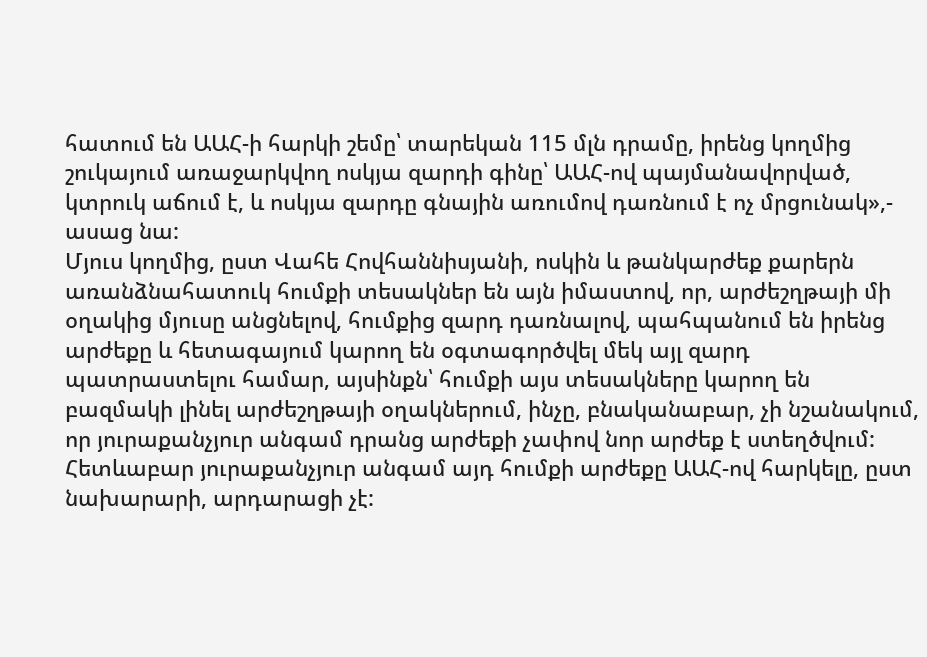հատում են ԱԱՀ-ի հարկի շեմը՝ տարեկան 115 մլն դրամը, իրենց կողմից շուկայում առաջարկվող ոսկյա զարդի գինը՝ ԱԱՀ-ով պայմանավորված, կտրուկ աճում է, և ոսկյա զարդը գնային առումով դառնում է ոչ մրցունակ»,- ասաց նա:
Մյուս կողմից, ըստ Վահե Հովհաննիսյանի, ոսկին և թանկարժեք քարերն առանձնահատուկ հումքի տեսակներ են այն իմաստով, որ, արժեշղթայի մի օղակից մյուսը անցնելով, հումքից զարդ դառնալով, պահպանում են իրենց արժեքը և հետագայում կարող են օգտագործվել մեկ այլ զարդ պատրաստելու համար, այսինքն՝ հումքի այս տեսակները կարող են բազմակի լինել արժեշղթայի օղակներում, ինչը, բնականաբար, չի նշանակում, որ յուրաքանչյուր անգամ դրանց արժեքի չափով նոր արժեք է ստեղծվում: Հետևաբար յուրաքանչյուր անգամ այդ հումքի արժեքը ԱԱՀ-ով հարկելը, ըստ նախարարի, արդարացի չէ: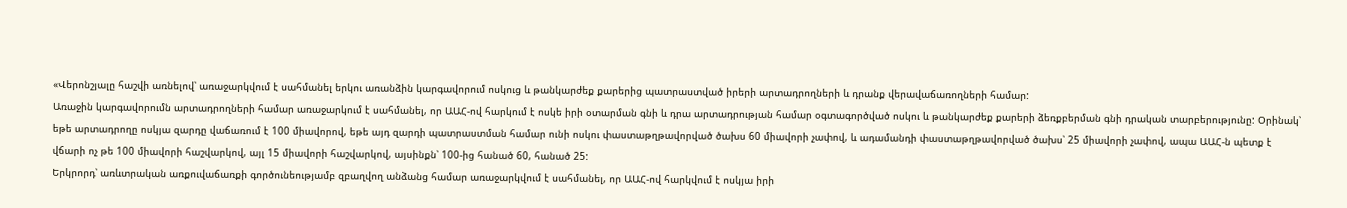«Վերոնշյալը հաշվի առնելով՝ առաջարկվում է սահմանել երկու առանձին կարգավորում ոսկուց և թանկարժեք քարերից պատրաստված իրերի արտադրողների և դրանք վերավաճառողների համար:
Առաջին կարգավորումն արտադրողների համար առաջարկում է սահմանել, որ ԱԱՀ-ով հարկում է ոսկե իրի օտարման գնի և դրա արտադրության համար օգտագործված ոսկու և թանկարժեք քարերի ձեռքբերման գնի դրական տարբերությունը: Օրինակ՝ եթե արտադրողը ոսկյա զարդը վաճառում է 100 միավորով, եթե այդ զարդի պատրաստման համար ունի ոսկու փաստաթղթավորված ծախս 60 միավորի չափով, և ադամանդի փաստաթղթավորված ծախս՝ 25 միավորի չափով, ապա ԱԱՀ-ն պետք է վճարի ոչ թե 100 միավորի հաշվարկով, այլ 15 միավորի հաշվարկով, այսինքն՝ 100-ից հանած 60, հանած 25:
Երկրորդ՝ առևտրական առքուվաճառքի գործունեությամբ զբաղվող անձանց համար առաջարկվում է սահմանել, որ ԱԱՀ-ով հարկվում է ոսկյա իրի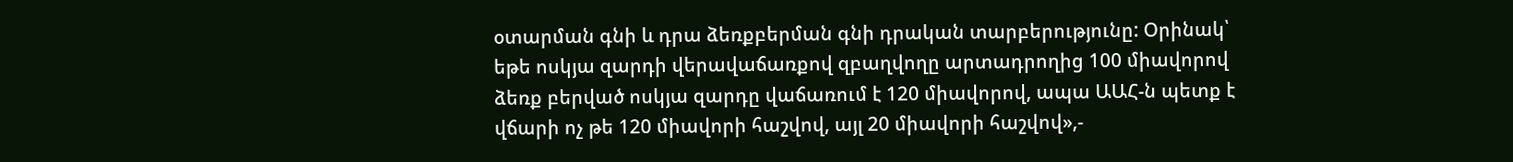օտարման գնի և դրա ձեռքբերման գնի դրական տարբերությունը: Օրինակ՝ եթե ոսկյա զարդի վերավաճառքով զբաղվողը արտադրողից 100 միավորով ձեռք բերված ոսկյա զարդը վաճառում է 120 միավորով, ապա ԱԱՀ-ն պետք է վճարի ոչ թե 120 միավորի հաշվով, այլ 20 միավորի հաշվով»,-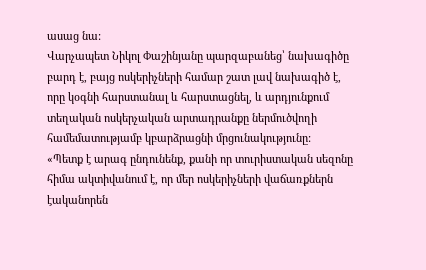ասաց նա:
Վարչապետ Նիկոլ Փաշինյանը պարզաբանեց՝ նախագիծը բարդ է, բայց ոսկերիչների համար շատ լավ նախագիծ է, որը կօգնի հարստանալ և հարստացնել, և արդյունքում տեղական ոսկերչական արտադրանքը ներմուծվողի համեմատությամբ կբարձրացնի մրցունակությունը:
«Պետք է արագ ընդունենք, քանի որ տուրիստական սեզոնը հիմա ակտիվանում է, որ մեր ոսկերիչների վաճառքներն էականորեն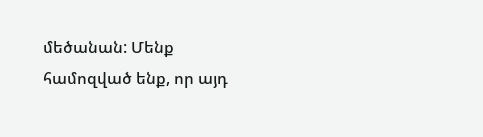մեծանան: Մենք համոզված ենք, որ այդ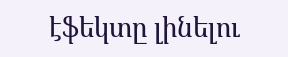էֆեկտը լինելու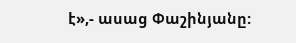է»,- ասաց Փաշինյանը: